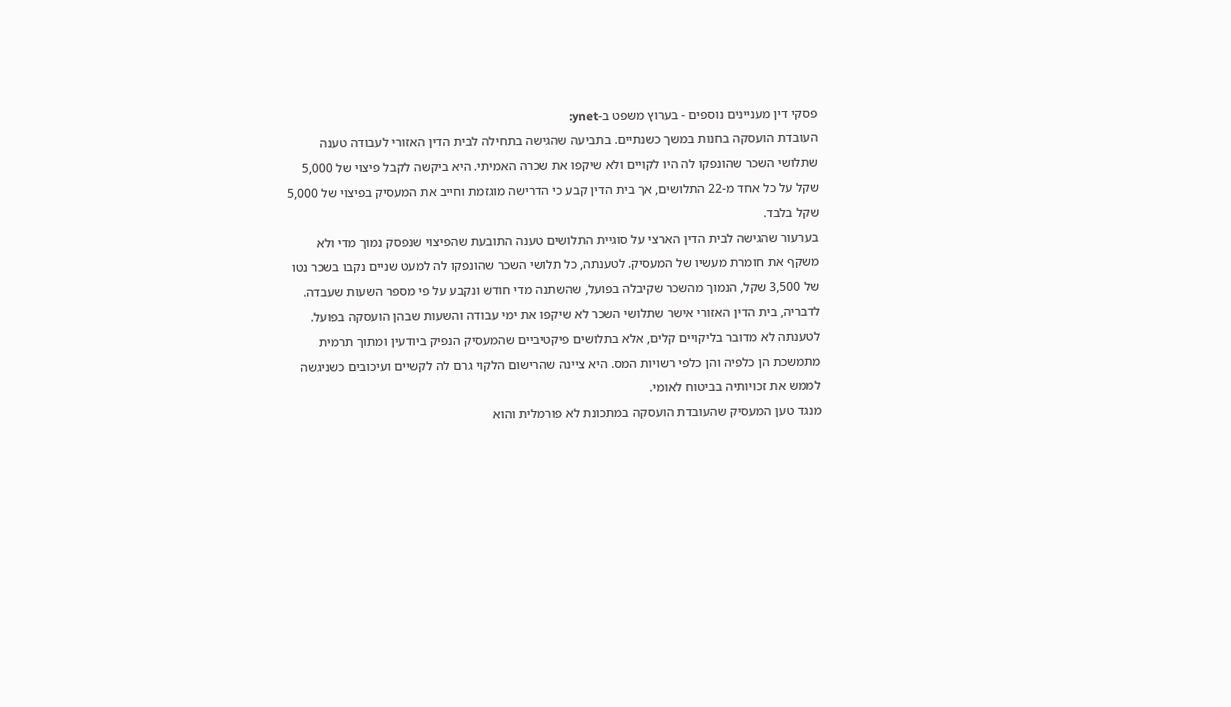פסקי דין מעניינים נוספים - בערוץ משפט ב-ynet:
העובדת הועסקה בחנות במשך כשנתיים. בתביעה שהגישה בתחילה לבית הדין האזורי לעבודה טענה שתלושי השכר שהונפקו לה היו לקויים ולא שיקפו את שכרה האמיתי. היא ביקשה לקבל פיצוי של 5,000 שקל על כל אחד מ-22 התלושים, אך בית הדין קבע כי הדרישה מוגזמת וחייב את המעסיק בפיצוי של 5,000 שקל בלבד.
בערעור שהגישה לבית הדין הארצי על סוגיית התלושים טענה התובעת שהפיצוי שנפסק נמוך מדי ולא משקף את חומרת מעשיו של המעסיק. לטענתה, כל תלושי השכר שהונפקו לה למעט שניים נקבו בשכר נטו של 3,500 שקל, הנמוך מהשכר שקיבלה בפועל, שהשתנה מדי חודש ונקבע על פי מספר השעות שעבדה. לדבריה, בית הדין האזורי אישר שתלושי השכר לא שיקפו את ימי עבודה והשעות שבהן הועסקה בפועל.
לטענתה לא מדובר בליקויים קלים, אלא בתלושים פיקטיביים שהמעסיק הנפיק ביודעין ומתוך תרמית מתמשכת הן כלפיה והן כלפי רשויות המס. היא ציינה שהרישום הלקוי גרם לה לקשיים ועיכובים כשניגשה לממש את זכויותיה בביטוח לאומי.
מנגד טען המעסיק שהעובדת הועסקה במתכונת לא פורמלית והוא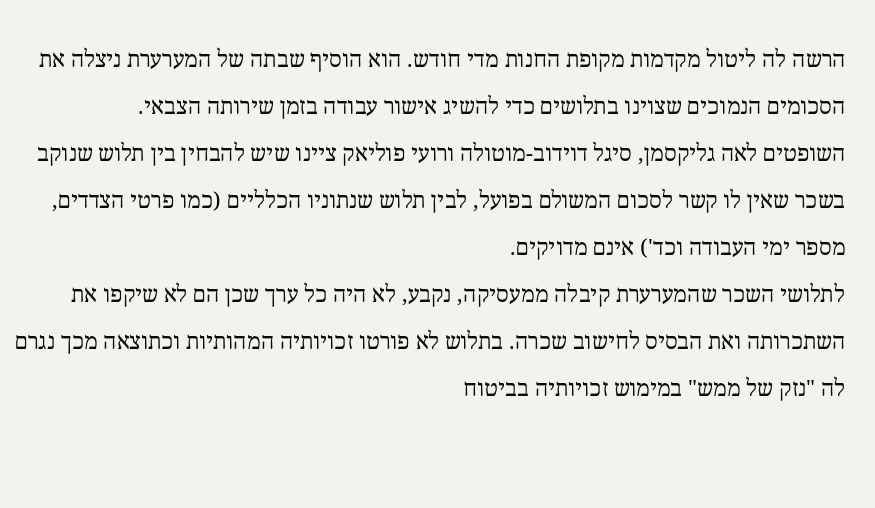הרשה לה ליטול מקדמות מקופת החנות מדי חודש. הוא הוסיף שבתה של המערערת ניצלה את הסכומים הנמוכים שצוינו בתלושים כדי להשיג אישור עבודה בזמן שירותה הצבאי.
השופטים לאה גליקסמן, סיגל דוידוב-מוטולה ורועי פוליאק ציינו שיש להבחין בין תלוש שנוקב בשכר שאין לו קשר לסכום המשולם בפועל, לבין תלוש שנתוניו הכלליים (כמו פרטי הצדדים, מספר ימי העבודה וכד') אינם מדויקים.
לתלושי השכר שהמערערת קיבלה ממעסיקה, נקבע, לא היה כל ערך שכן הם לא שיקפו את השתכרותה ואת הבסיס לחישוב שכרה. בתלוש לא פורטו זכויותיה המהותיות וכתוצאה מכך נגרם לה "נזק של ממש" במימוש זכויותיה בביטוח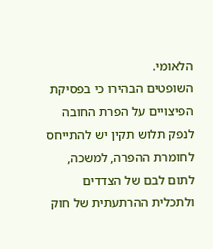הלאומי.
השופטים הבהירו כי בפסיקת הפיצויים על הפרת החובה לנפק תלוש תקין יש להתייחס לחומרת ההפרה, למשכה, לתום לבם של הצדדים ולתכלית ההרתעתית של חוק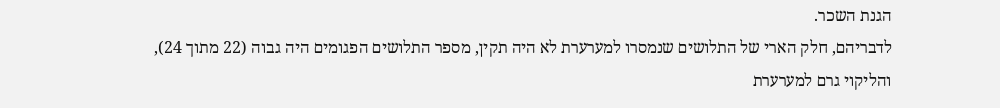הגנת השכר.
לדבריהם, חלק הארי של התלושים שנמסרו למערערת לא היה תקין, מספר התלושים הפגומים היה גבוה (22 מתוך 24), והליקוי גרם למערערת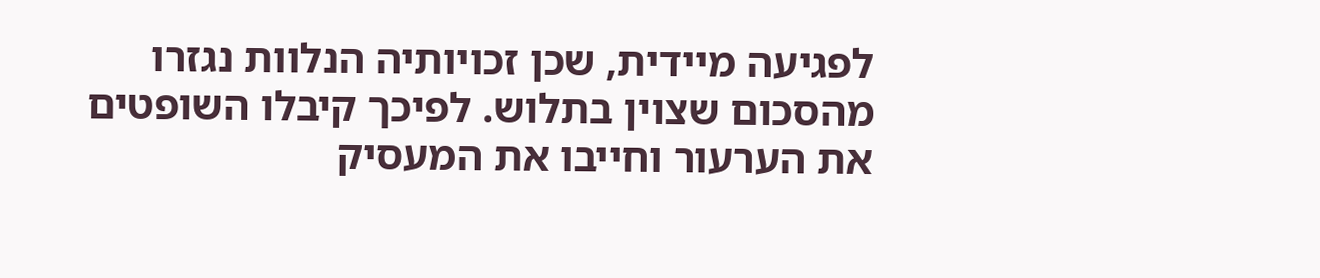לפגיעה מיידית, שכן זכויותיה הנלוות נגזרו מהסכום שצוין בתלוש. לפיכך קיבלו השופטים את הערעור וחייבו את המעסיק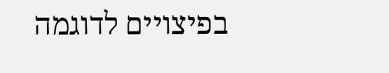בפיצויים לדוגמה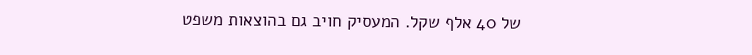של 40 אלף שקל. המעסיק חויב גם בהוצאות משפט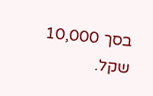בסך 10,000 שקל.